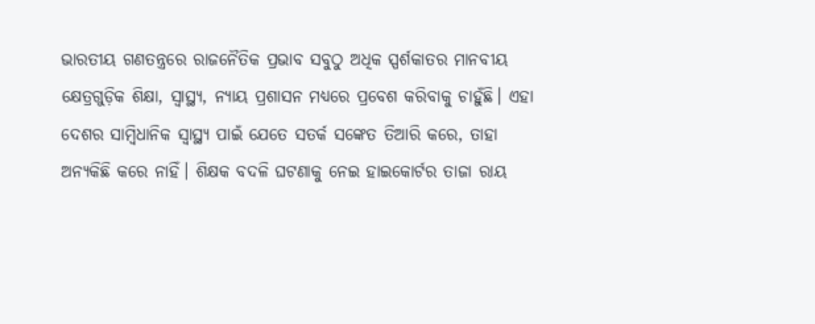ଭାରତୀୟ ଗଣତନ୍ତ୍ରରେ ରାଜନୈତିକ ପ୍ରଭାବ ସବୁଠୁ ଅଧିକ ସ୍ପର୍ଶକାତର ମାନବୀୟ କ୍ଷେତ୍ରଗୁଡ଼ିକ ଶିକ୍ଷା, ସ୍ୱାସ୍ଥ୍ୟ, ନ୍ୟାୟ ପ୍ରଶାସନ ମଧ୍ୟରେ ପ୍ରବେଶ କରିବାକୁ ଚାହୁଁଛି। ଏହା ଦେଶର ସାମ୍ବିଧାନିକ ସ୍ୱାସ୍ଥ୍ୟ ପାଇଁ ଯେତେ ସତର୍କ ସଙ୍କେତ ତିଆରି କରେ, ତାହା ଅନ୍ୟକିଛି କରେ ନାହିଁ। ଶିକ୍ଷକ ବଦଳି ଘଟଣାକୁ ନେଇ ହାଇକୋର୍ଟର ତାଜା ରାୟ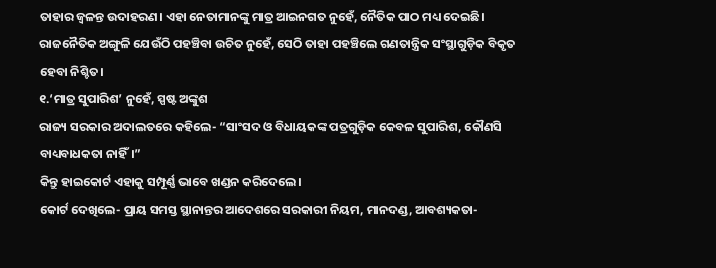ତାହାର ଜ୍ୱଳନ୍ତ ଉଦାହରଣ। ଏହା ନେତାମାନଙ୍କୁ ମାତ୍ର ଆଇନଗତ ନୁହେଁ, ନୈତିକ ପାଠ ମଧ୍ୟ ଦେଇଛି। ରାଜନୈତିକ ଅଙ୍ଗୁଳି ଯେଉଁଠି ପହଞ୍ଚିବା ଉଚିତ ନୁହେଁ, ସେଠି ତାହା ପହଞ୍ଚିଲେ ଗଣତାନ୍ତ୍ରିକ ସଂସ୍ଥାଗୁଡ଼ିକ ବିକୃତ ହେବା ନିଶ୍ଚିତ।
୧.‘ମାତ୍ର ସୁପାରିଶ’ ନୁହେଁ, ସ୍ପଷ୍ଟ ଅଙ୍କୁଶ
ରାଜ୍ୟ ସରକାର ଅଦାଲତରେ କହିଲେ- “ସାଂସଦ ଓ ବିଧାୟକଙ୍କ ପତ୍ରଗୁଡ଼ିକ କେବଳ ସୁପାରିଶ, କୌଣସି ବାଧ୍ୟବାଧକତା ନାହିଁ।”
କିନ୍ତୁ ହାଇକୋର୍ଟ ଏହାକୁ ସମ୍ପୂର୍ଣ୍ଣ ଭାବେ ଖଣ୍ଡନ କରିଦେଲେ।
କୋର୍ଟ ଦେଖିଲେ- ପ୍ରାୟ ସମସ୍ତ ସ୍ଥାନାନ୍ତର ଆଦେଶରେ ସରକାରୀ ନିୟମ, ମାନଦଣ୍ଡ, ଆବଶ୍ୟକତା-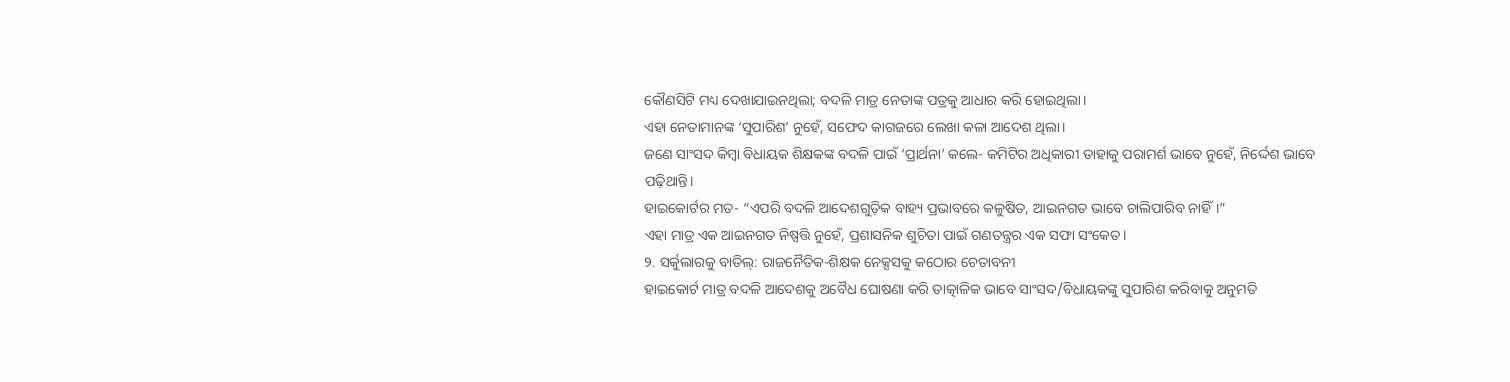କୌଣସିଟି ମଧ୍ୟ ଦେଖାଯାଇନଥିଲା; ବଦଳି ମାତ୍ର ନେତାଙ୍କ ପତ୍ରକୁ ଆଧାର କରି ହୋଇଥିଲା।
ଏହା ନେତାମାନଙ୍କ ‘ସୁପାରିଶ’ ନୁହେଁ, ସଫେଦ କାଗଜରେ ଲେଖା କଳା ଆଦେଶ ଥିଲା।
ଜଣେ ସାଂସଦ କିମ୍ବା ବିଧାୟକ ଶିକ୍ଷକଙ୍କ ବଦଳି ପାଇଁ ‘ପ୍ରାର୍ଥନା’ କଲେ- କମିଟିର ଅଧିକାରୀ ତାହାକୁ ପରାମର୍ଶ ଭାବେ ନୁହେଁ, ନିର୍ଦ୍ଦେଶ ଭାବେ ପଢ଼ିଥାନ୍ତି।
ହାଇକୋର୍ଟର ମତ- “ଏପରି ବଦଳି ଆଦେଶଗୁଡ଼ିକ ବାହ୍ୟ ପ୍ରଭାବରେ କଳୁଷିତ, ଆଇନଗତ ଭାବେ ଚାଲିପାରିବ ନାହିଁ।”
ଏହା ମାତ୍ର ଏକ ଆଇନଗତ ନିଷ୍ପତ୍ତି ନୁହେଁ, ପ୍ରଶାସନିକ ଶୁଚିତା ପାଇଁ ଗଣତନ୍ତ୍ରର ଏକ ସଫା ସଂକେତ।
୨. ସର୍କୁଲାରକୁ ବାତିଲ୍: ରାଜନୈତିକ-ଶିକ୍ଷକ ନେକ୍ସସକୁ କଠୋର ଚେତାବନୀ
ହାଇକୋର୍ଟ ମାତ୍ର ବଦଳି ଆଦେଶକୁ ଅବୈଧ ଘୋଷଣା କରି ତାତ୍କାଳିକ ଭାବେ ସାଂସଦ/ବିଧାୟକଙ୍କୁ ସୁପାରିଶ କରିବାକୁ ଅନୁମତି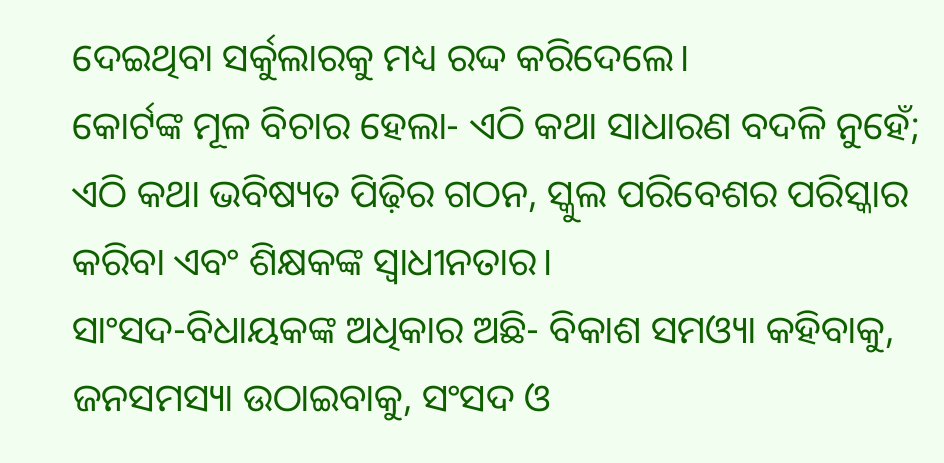ଦେଇଥିବା ସର୍କୁଲାରକୁ ମଧ୍ୟ ରଦ୍ଦ କରିଦେଲେ।
କୋର୍ଟଙ୍କ ମୂଳ ବିଚାର ହେଲା- ଏଠି କଥା ସାଧାରଣ ବଦଳି ନୁହେଁ; ଏଠି କଥା ଭବିଷ୍ୟତ ପିଢ଼ିର ଗଠନ, ସ୍କୁଲ ପରିବେଶର ପରିସ୍କାର କରିବା ଏବଂ ଶିକ୍ଷକଙ୍କ ସ୍ୱାଧୀନତାର।
ସାଂସଦ-ବିଧାୟକଙ୍କ ଅଧିକାର ଅଛି- ବିକାଶ ସମଓ୍ୟା କହିବାକୁ, ଜନସମସ୍ୟା ଉଠାଇବାକୁ, ସଂସଦ ଓ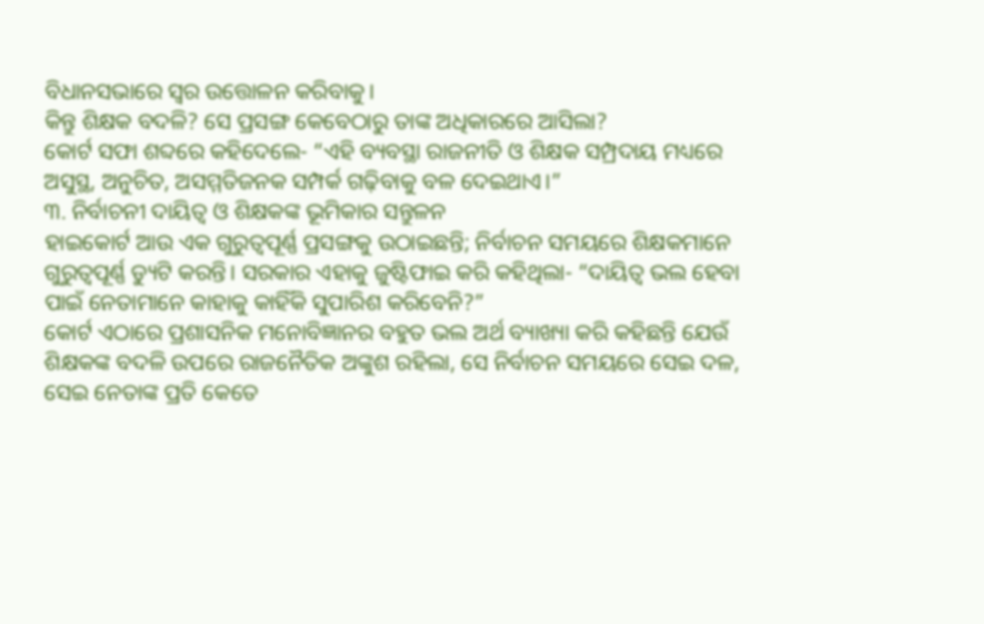ବିଧାନସଭାରେ ସ୍ୱର ଉତ୍ତୋଳନ କରିବାକୁ।
କିନ୍ତୁ ଶିକ୍ଷକ ବଦଳି? ସେ ପ୍ରସଙ୍ଗ କେବେଠାରୁ ତାଙ୍କ ଅଧିକାରରେ ଆସିଲା?
କୋର୍ଟ ସଫା ଶବ୍ଦରେ କହିଦେଲେ- “ଏହି ବ୍ୟବସ୍ଥା ରାଜନୀତି ଓ ଶିକ୍ଷକ ସମ୍ପ୍ରଦାୟ ମଧ୍ୟରେ ଅସୁସ୍ଥ, ଅନୁଚିତ, ଅସମ୍ମତିଜନକ ସମ୍ପର୍କ ଗଢ଼ିବାକୁ ବଳ ଦେଇଥାଏ।”
୩. ନିର୍ବାଚନୀ ଦାୟିତ୍ୱ ଓ ଶିକ୍ଷକଙ୍କ ଭୂମିକାର ସନ୍ତୁଳନ
ହାଇକୋର୍ଟ ଆଉ ଏକ ଗୁରୁତ୍ୱପୂର୍ଣ୍ଣ ପ୍ରସଙ୍ଗକୁ ଉଠାଇଛନ୍ତି; ନିର୍ବାଚନ ସମୟରେ ଶିକ୍ଷକମାନେ ଗୁରୁତ୍ୱପୂର୍ଣ୍ଣ ଡ୍ୟୁଟି କରନ୍ତି। ସରକାର ଏହାକୁ ଜୁଷ୍ଟିଫାଇ କରି କହିଥିଲା- “ଦାୟିତ୍ୱ ଭଲ ହେବା ପାଇଁ ନେତାମାନେ କାହାକୁ କାହିଁକି ସୁପାରିଶ କରିବେନି?”
କୋର୍ଟ ଏଠାରେ ପ୍ରଶାସନିକ ମନୋବିଜ୍ଞାନର ବହୁତ ଭଲ ଅର୍ଥ ବ୍ୟାଖ୍ୟା କରି କହିଛନ୍ତି ଯେଉଁ ଶିକ୍ଷକଙ୍କ ବଦଳି ଉପରେ ରାଜନୈତିକ ଅଙ୍କୁଶ ରହିଲା, ସେ ନିର୍ବାଚନ ସମୟରେ ସେଇ ଦଳ, ସେଇ ନେତାଙ୍କ ପ୍ରତି କେତେ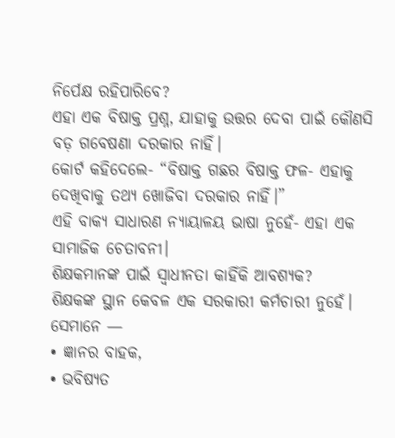ନିର୍ପେକ୍ଷ ରହିପାରିବେ?
ଏହା ଏକ ବିଷାକ୍ତ ପ୍ରଶ୍ନ, ଯାହାକୁ ଉତ୍ତର ଦେବା ପାଇଁ କୌଣସି ବଡ଼ ଗବେଷଣା ଦରକାର ନାହିଁ।
କୋର୍ଟ କହିଦେଲେ- “ବିଷାକ୍ତ ଗଛର ବିଷାକ୍ତ ଫଳ- ଏହାକୁ ଦେଖିବାକୁ ତଥ୍ୟ ଖୋଜିବା ଦରକାର ନାହିଁ।”
ଏହି ବାକ୍ୟ ସାଧାରଣ ନ୍ୟାୟାଳୟ ଭାଷା ନୁହେଁ- ଏହା ଏକ ସାମାଜିକ ଚେତାବନୀ।
ଶିକ୍ଷକମାନଙ୍କ ପାଇଁ ସ୍ୱାଧୀନତା କାହିଁକି ଆବଶ୍ୟକ?
ଶିକ୍ଷକଙ୍କ ସ୍ଥାନ କେବଳ ଏକ ସରକାରୀ କର୍ମଚାରୀ ନୁହେଁ।
ସେମାନେ —
• ଜ୍ଞାନର ବାହକ,
• ଭବିଷ୍ୟତ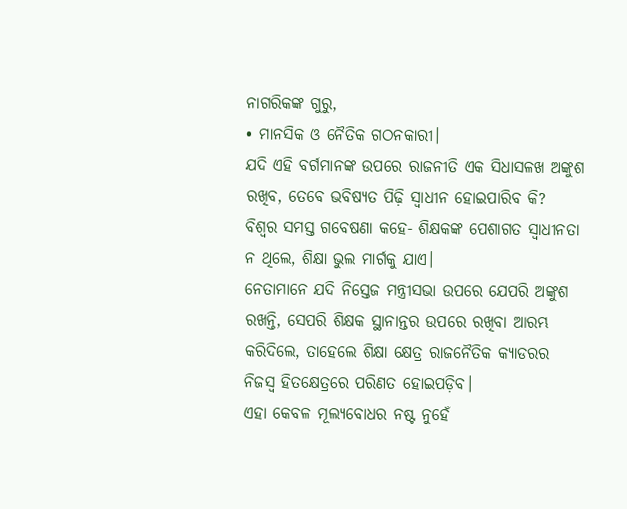ନାଗରିକଙ୍କ ଗୁରୁ,
• ମାନସିକ ଓ ନୈତିକ ଗଠନକାରୀ।
ଯଦି ଏହି ବର୍ଗମାନଙ୍କ ଉପରେ ରାଜନୀତି ଏକ ସିଧାସଳଖ ଅଙ୍କୁଶ ରଖିବ, ତେବେ ଭବିଷ୍ୟତ ପିଢ଼ି ସ୍ୱାଧୀନ ହୋଇପାରିବ କି?
ବିଶ୍ୱର ସମସ୍ତ ଗବେଷଣା କହେ- ଶିକ୍ଷକଙ୍କ ପେଶାଗତ ସ୍ୱାଧୀନତା ନ ଥିଲେ, ଶିକ୍ଷା ଭୁଲ ମାର୍ଗକୁ ଯାଏ।
ନେତାମାନେ ଯଦି ନିସ୍ତେଜ ମନ୍ତ୍ରୀସଭା ଉପରେ ଯେପରି ଅଙ୍କୁଶ ରଖନ୍ତି, ସେପରି ଶିକ୍ଷକ ସ୍ଥାନାନ୍ତର ଉପରେ ରଖିବା ଆରମ୍ଭ କରିଦିଲେ, ତାହେଲେ ଶିକ୍ଷା କ୍ଷେତ୍ର ରାଜନୈତିକ କ୍ୟାଡରର ନିଜସ୍ୱ ହିତକ୍ଷେତ୍ରରେ ପରିଣତ ହୋଇପଡ଼ିବ।
ଏହା କେବଳ ମୂଲ୍ୟବୋଧର ନଷ୍ଟ ନୁହେଁ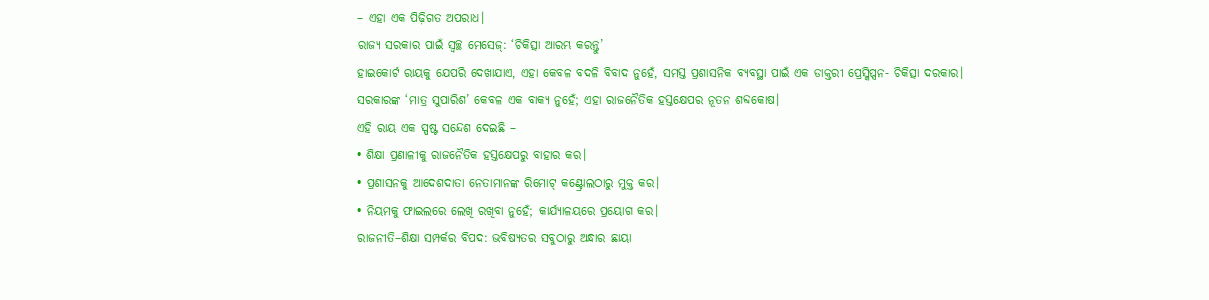– ଏହା ଏକ ପିଢ଼ିଗତ ଅପରାଧ।
ରାଜ୍ୟ ସରକାର ପାଇଁ ସ୍ୱଚ୍ଛ ମେସେଜ୍: ‘ଚିକିତ୍ସା ଆରମ୍ଭ କରନ୍ତୁ’
ହାଇକୋର୍ଟ ରାୟକୁ ଯେପରି ଦେଖାଯାଏ, ଏହା କେବଳ ବଦଳି ବିବାଦ ନୁହେଁ, ସମସ୍ତ ପ୍ରଶାସନିକ ବ୍ୟବସ୍ଥା ପାଇଁ ଏକ ଡାକ୍ତରୀ ପ୍ରେସ୍କିପ୍ସନ- ଚିକିତ୍ସା ଦରକାର।
ସରକାରଙ୍କ ‘ମାତ୍ର ସୁପାରିଶ’ କେବଳ ଏକ ବାକ୍ୟ ନୁହେଁ; ଏହା ରାଜନୈତିକ ହସ୍ତକ୍ଷେପର ନୂତନ ଶବ୍ଦକୋଷ।
ଏହି ରାୟ ଏକ ସ୍ପଷ୍ଟ ସନ୍ଦେଶ ଦେଇଛି –
• ଶିକ୍ଷା ପ୍ରଣାଳୀକୁ ରାଜନୈତିକ ହସ୍ତକ୍ଷେପରୁ ବାହାର କର।
• ପ୍ରଶାସନକୁ ଆଦେଶଦାତା ନେତାମାନଙ୍କ ରିମୋଟ୍ କଣ୍ଟ୍ରୋଲଠାରୁ ମୁକ୍ତ କର।
• ନିୟମକୁ ଫାଇଲରେ ଲେଖି ରଖିବା ନୁହେଁ; କାର୍ଯ୍ୟାଳୟରେ ପ୍ରୟୋଗ କର।
ରାଜନୀତି–ଶିକ୍ଷା ସମ୍ପର୍କର ବିପଦ: ଭବିଷ୍ୟତର ସବୁଠାରୁ ଅନ୍ଧାର ଛାୟା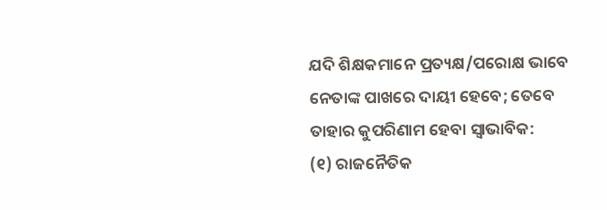ଯଦି ଶିକ୍ଷକମାନେ ପ୍ରତ୍ୟକ୍ଷ/ପରୋକ୍ଷ ଭାବେ ନେତାଙ୍କ ପାଖରେ ଦାୟୀ ହେବେ; ତେବେ ତାହାର କୁପରିଣାମ ହେବା ସ୍ୱାଭାବିକ:
(୧) ରାଜନୈତିକ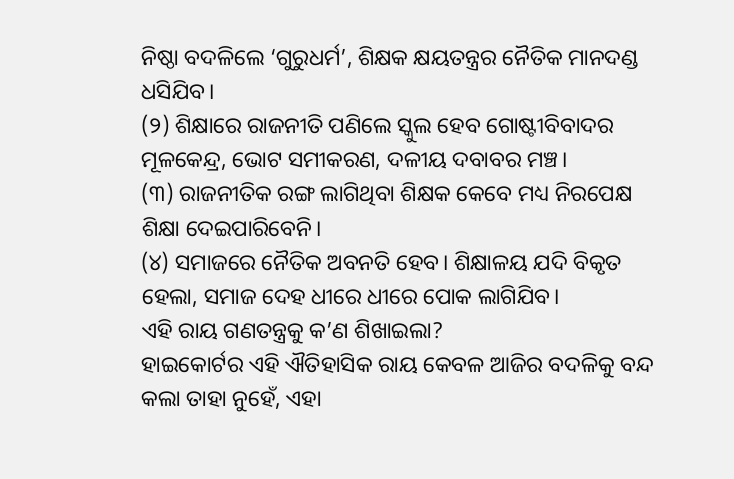ନିଷ୍ଠା ବଦଳିଲେ ‘ଗୁରୁଧର୍ମ’, ଶିକ୍ଷକ କ୍ଷୟତନ୍ତ୍ରର ନୈତିକ ମାନଦଣ୍ଡ ଧସିଯିବ।
(୨) ଶିକ୍ଷାରେ ରାଜନୀତି ପଣିଲେ ସ୍କୁଲ ହେବ ଗୋଷ୍ଟୀବିବାଦର ମୂଳକେନ୍ଦ୍ର, ଭୋଟ ସମୀକରଣ, ଦଳୀୟ ଦବାବର ମଞ୍ଚ।
(୩) ରାଜନୀତିକ ରଙ୍ଗ ଲାଗିଥିବା ଶିକ୍ଷକ କେବେ ମଧ୍ୟ ନିରପେକ୍ଷ ଶିକ୍ଷା ଦେଇପାରିବେନି।
(୪) ସମାଜରେ ନୈତିକ ଅବନତି ହେବ। ଶିକ୍ଷାଳୟ ଯଦି ବିକୃତ ହେଲା, ସମାଜ ଦେହ ଧୀରେ ଧୀରେ ପୋକ ଲାଗିଯିବ।
ଏହି ରାୟ ଗଣତନ୍ତ୍ରକୁ କ’ଣ ଶିଖାଇଲା?
ହାଇକୋର୍ଟର ଏହି ଐତିହାସିକ ରାୟ କେବଳ ଆଜିର ବଦଳିକୁ ବନ୍ଦ କଲା ତାହା ନୁହେଁ, ଏହା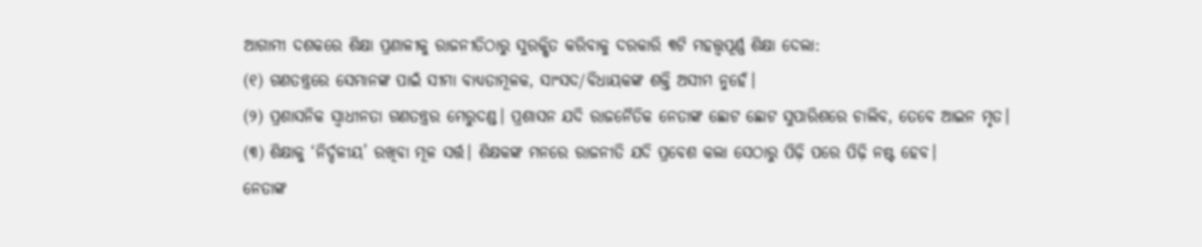ଆଗାମୀ ଦଶକରେ ଶିକ୍ଷା ପ୍ରଣାଳୀକୁ ରାଜନୀତିଠାରୁ ସୁରକ୍ଷିତ କରିବାକୁ ଦରକାରି ୩ଟି ମହତ୍ତ୍ୱପୂର୍ଣ୍ଣ ଶିକ୍ଷା ଦେଲା:
(୧) ଗଣତନ୍ତ୍ରରେ ସେମାନଙ୍କ ପାଇଁ ସୀମା ବାଧ୍ୟତାମୂଳକ, ସାଂସଦ/ବିଧାୟକଙ୍କ ଶକ୍ତି ଅସୀମ ନୁହେଁ।
(୨) ପ୍ରଶାସନିକ ସ୍ୱାଧୀନତା ଗଣତନ୍ତ୍ରର ମେରୁଦଣ୍ଡ। ପ୍ରଶାସନ ଯଦି ରାଜନୈତିକ ନେତାଙ୍କ ଛୋଟ ଛୋଟ ସୁପାରିଶରେ ଚାଲିବ, ତେବେ ଆଇନ ମୃତ।
(୩) ଶିକ୍ଷାକୁ ‘ନିର୍ଦ୍ଦଳୀୟ’ ରଖିବା ମୂଳ ସର୍ତ୍ତ। ଶିକ୍ଷକଙ୍କ ମନରେ ରାଜନୀତି ଯଦି ପ୍ରବେଶ କଲା ସେଠାରୁ ପିଢ଼ି ପରେ ପିଢ଼ି ନଷ୍ଟ ହେବ।
ନେତାଙ୍କ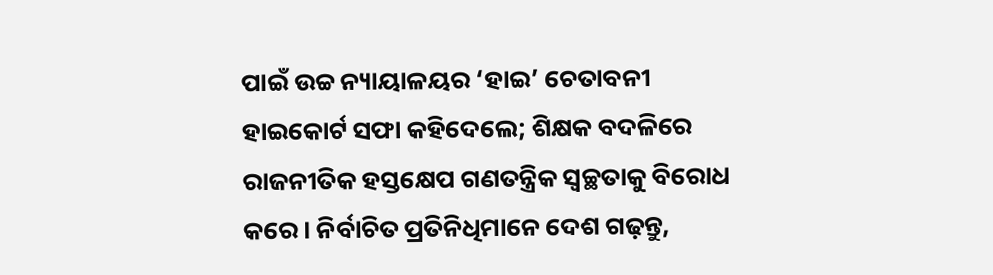ପାଇଁ ଉଚ୍ଚ ନ୍ୟାୟାଳୟର ‘ହାଇ’ ଚେତାବନୀ
ହାଇକୋର୍ଟ ସଫା କହିଦେଲେ; ଶିକ୍ଷକ ବଦଳିରେ ରାଜନୀତିକ ହସ୍ତକ୍ଷେପ ଗଣତନ୍ତ୍ରିକ ସ୍ୱଚ୍ଛତାକୁ ବିରୋଧ କରେ। ନିର୍ବାଚିତ ପ୍ରତିନିଧିମାନେ ଦେଶ ଗଢ଼ନ୍ତୁ,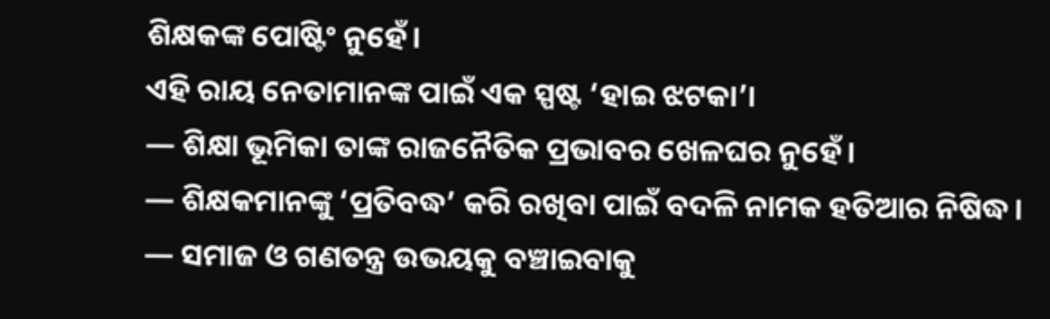ଶିକ୍ଷକଙ୍କ ପୋଷ୍ଟିଂ ନୁହେଁ।
ଏହି ରାୟ ନେତାମାନଙ୍କ ପାଇଁ ଏକ ସ୍ପଷ୍ଟ ‘ହାଇ ଝଟକା’।
— ଶିକ୍ଷା ଭୂମିକା ତାଙ୍କ ରାଜନୈତିକ ପ୍ରଭାବର ଖେଳଘର ନୁହେଁ।
— ଶିକ୍ଷକମାନଙ୍କୁ ‘ପ୍ରତିବଦ୍ଧ’ କରି ରଖିବା ପାଇଁ ବଦଳି ନାମକ ହତିଆର ନିଷିଦ୍ଧ।
— ସମାଜ ଓ ଗଣତନ୍ତ୍ର ଉଭୟକୁ ବଞ୍ଚାଇବାକୁ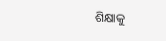ଶିକ୍ଷାକୁ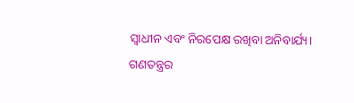ସ୍ୱାଧୀନ ଏବଂ ନିରପେକ୍ଷ ରଖିବା ଅନିବାର୍ଯ୍ୟ।
ଗଣତନ୍ତ୍ରର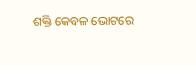ଶକ୍ତି କେବଳ ଭୋଟରେ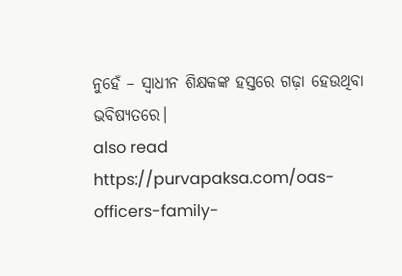ନୁହେଁ – ସ୍ୱାଧୀନ ଶିକ୍ଷକଙ୍କ ହସ୍ତରେ ଗଢ଼ା ହେଉଥିବା ଭବିଷ୍ୟତରେ।
also read https://purvapaksa.com/oas-officers-family-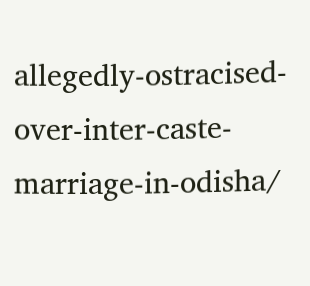allegedly-ostracised-over-inter-caste-marriage-in-odisha/